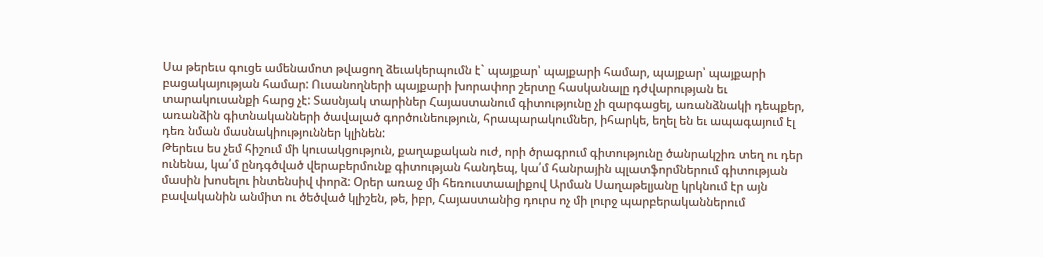Սա թերեւս գուցե ամենամոտ թվացող ձեւակերպումն է` պայքար՝ պայքարի համար, պայքար՝ պայքարի բացակայության համար: Ուսանողների պայքարի խորափոր շերտը հասկանալը դժվարության եւ տարակուսանքի հարց չէ: Տասնյակ տարիներ Հայաստանում գիտությունը չի զարգացել, առանձնակի դեպքեր, առանձին գիտնականների ծավալած գործունեություն, հրապարակումներ, իհարկե, եղել են եւ ապագայում էլ դեռ նման մասնակիություններ կլինեն:
Թերեւս ես չեմ հիշում մի կուսակցություն, քաղաքական ուժ, որի ծրագրում գիտությունը ծանրակշիռ տեղ ու դեր ունենա, կա՛մ ընդգծված վերաբերմունք գիտության հանդեպ, կա՛մ հանրային պլատֆորմներում գիտության մասին խոսելու ինտենսիվ փորձ: Օրեր առաջ մի հեռուստաալիքով Արման Սաղաթելյանը կրկնում էր այն բավականին անմիտ ու ծեծված կլիշեն, թե, իբր, Հայաստանից դուրս ոչ մի լուրջ պարբերականներում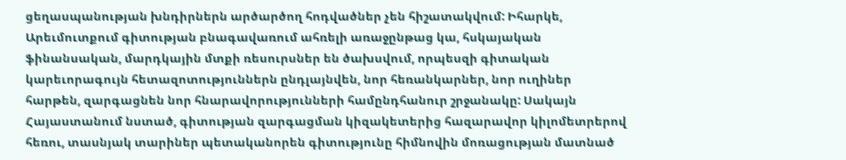ցեղասպանության խնդիրներն արծարծող հոդվածներ չեն հիշատակվում: Իհարկե, Արեւմուտքում գիտության բնագավառում ահռելի առաջընթաց կա, հսկայական ֆինանսական, մարդկային մտքի ռեսուրսներ են ծախսվում, որպեսզի գիտական կարեւորագույն հետազոտություններն ընդլայնվեն, նոր հեռանկարներ, նոր ուղիներ հարթեն, զարգացնեն նոր հնարավորությունների համընդհանուր շրջանակը: Սակայն Հայաստանում նստած, գիտության զարգացման կիզակետերից հազարավոր կիլոմետրերով հեռու, տասնյակ տարիներ պետականորեն գիտությունը հիմնովին մոռացության մատնած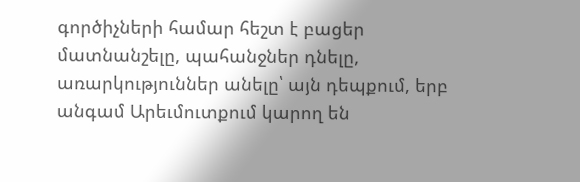գործիչների համար հեշտ է բացեր մատնանշելը, պահանջներ դնելը, առարկություններ անելը՝ այն դեպքում, երբ անգամ Արեւմուտքում կարող են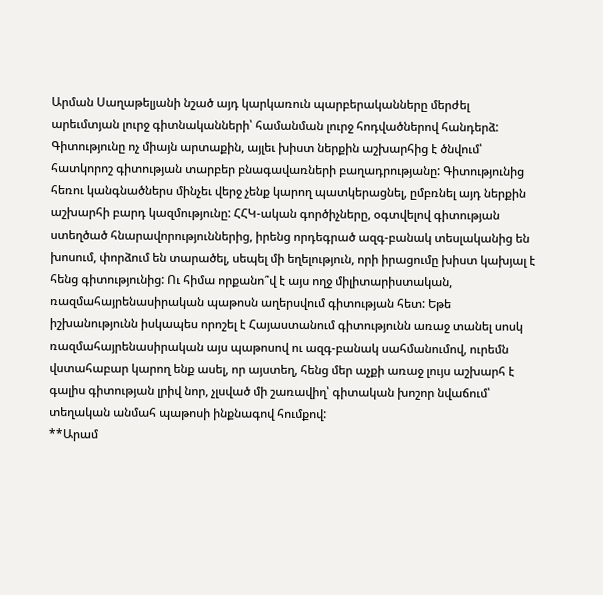Արման Սաղաթելյանի նշած այդ կարկառուն պարբերականները մերժել արեւմտյան լուրջ գիտնականների՝ համանման լուրջ հոդվածներով հանդերձ:
Գիտությունը ոչ միայն արտաքին, այլեւ խիստ ներքին աշխարհից է ծնվում՝ հատկորոշ գիտության տարբեր բնագավառների բաղադրությանը: Գիտությունից հեռու կանգնածներս մինչեւ վերջ չենք կարող պատկերացնել, ըմբռնել այդ ներքին աշխարհի բարդ կազմությունը: ՀՀԿ-ական գործիչները, օգտվելով գիտության ստեղծած հնարավորություններից, իրենց որդեգրած ազգ-բանակ տեսլականից են խոսում, փորձում են տարածել, սեպել մի եղելություն, որի իրացումը խիստ կախյալ է հենց գիտությունից: Ու հիմա որքանո՞վ է այս ողջ միլիտարիստական, ռազմահայրենասիրական պաթոսն աղերսվում գիտության հետ: Եթե իշխանությունն իսկապես որոշել է Հայաստանում գիտությունն առաջ տանել սոսկ ռազմահայրենասիրական այս պաթոսով ու ազգ-բանակ սահմանումով, ուրեմն վստահաբար կարող ենք ասել, որ այստեղ, հենց մեր աչքի առաջ լույս աշխարհ է գալիս գիտության լրիվ նոր, չլսված մի շառավիղ՝ գիտական խոշոր նվաճում՝ տեղական անմահ պաթոսի ինքնագով հումքով:
**Արամ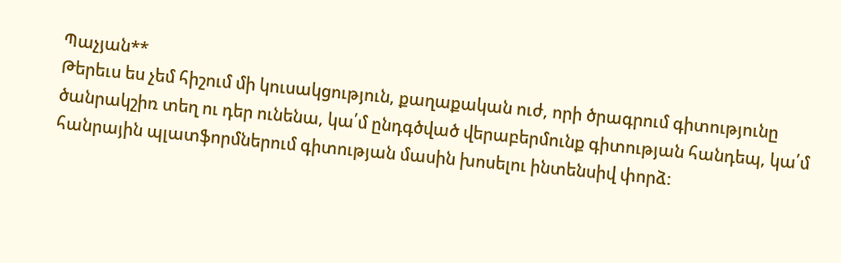Պաչյան**
Թերեւս ես չեմ հիշում մի կուսակցություն, քաղաքական ուժ, որի ծրագրում գիտությունը ծանրակշիռ տեղ ու դեր ունենա, կա՛մ ընդգծված վերաբերմունք գիտության հանդեպ, կա՛մ հանրային պլատֆորմներում գիտության մասին խոսելու ինտենսիվ փորձ: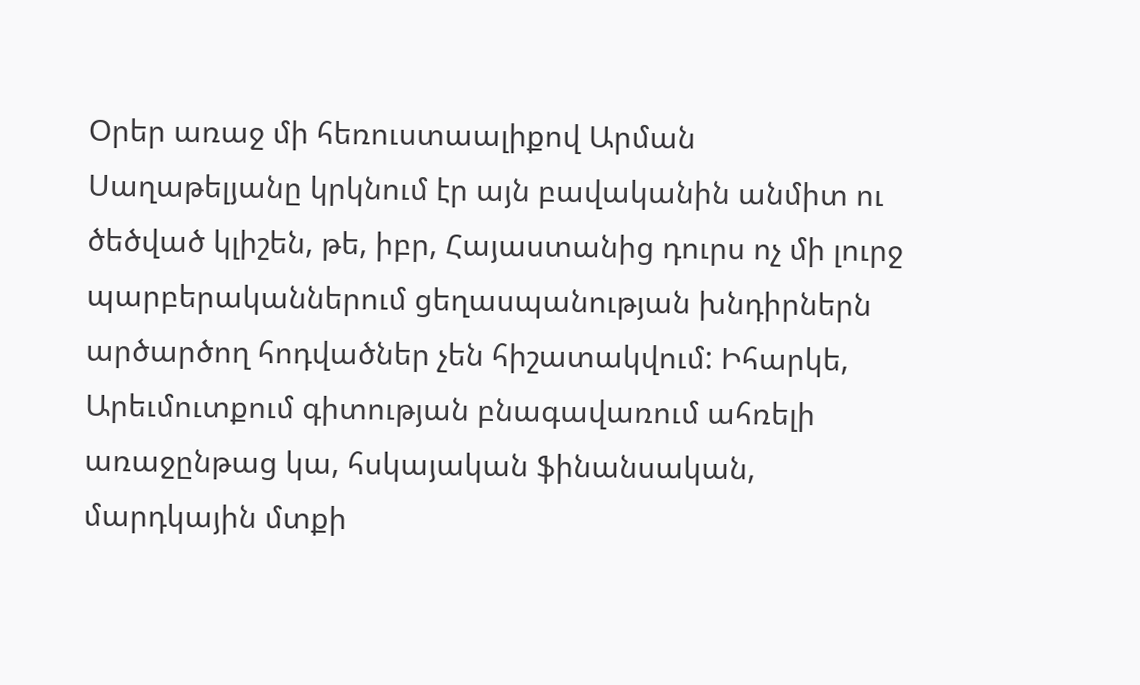Օրեր առաջ մի հեռուստաալիքով Արման Սաղաթելյանը կրկնում էր այն բավականին անմիտ ու ծեծված կլիշեն, թե, իբր, Հայաստանից դուրս ոչ մի լուրջ պարբերականներում ցեղասպանության խնդիրներն արծարծող հոդվածներ չեն հիշատակվում: Իհարկե, Արեւմուտքում գիտության բնագավառում ահռելի առաջընթաց կա, հսկայական ֆինանսական, մարդկային մտքի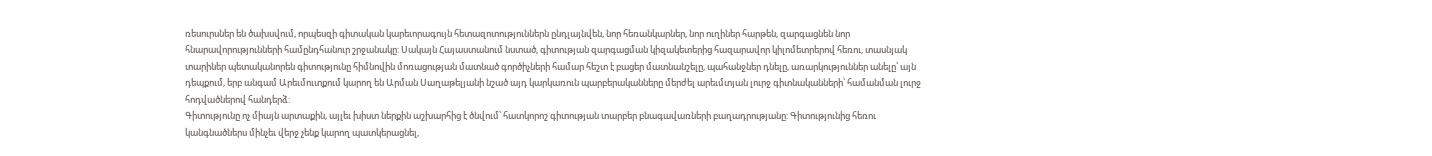ռեսուրսներ են ծախսվում, որպեսզի գիտական կարեւորագույն հետազոտություններն ընդլայնվեն, նոր հեռանկարներ, նոր ուղիներ հարթեն, զարգացնեն նոր հնարավորությունների համընդհանուր շրջանակը: Սակայն Հայաստանում նստած, գիտության զարգացման կիզակետերից հազարավոր կիլոմետրերով հեռու, տասնյակ տարիներ պետականորեն գիտությունը հիմնովին մոռացության մատնած գործիչների համար հեշտ է բացեր մատնանշելը, պահանջներ դնելը, առարկություններ անելը՝ այն դեպքում, երբ անգամ Արեւմուտքում կարող են Արման Սաղաթելյանի նշած այդ կարկառուն պարբերականները մերժել արեւմտյան լուրջ գիտնականների՝ համանման լուրջ հոդվածներով հանդերձ:
Գիտությունը ոչ միայն արտաքին, այլեւ խիստ ներքին աշխարհից է ծնվում՝ հատկորոշ գիտության տարբեր բնագավառների բաղադրությանը: Գիտությունից հեռու կանգնածներս մինչեւ վերջ չենք կարող պատկերացնել,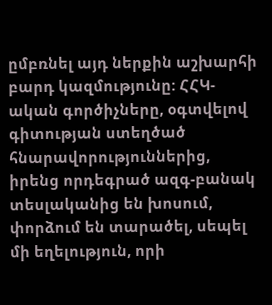ըմբռնել այդ ներքին աշխարհի բարդ կազմությունը: ՀՀԿ-ական գործիչները, օգտվելով գիտության ստեղծած հնարավորություններից, իրենց որդեգրած ազգ-բանակ տեսլականից են խոսում, փորձում են տարածել, սեպել մի եղելություն, որի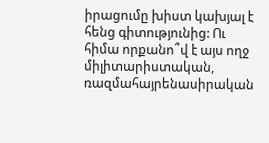իրացումը խիստ կախյալ է հենց գիտությունից: Ու հիմա որքանո՞վ է այս ողջ միլիտարիստական, ռազմահայրենասիրական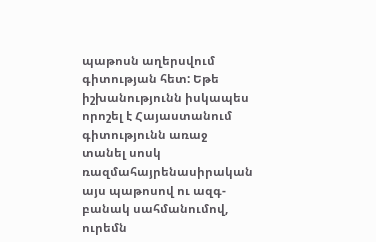պաթոսն աղերսվում գիտության հետ: Եթե իշխանությունն իսկապես որոշել է Հայաստանում գիտությունն առաջ տանել սոսկ ռազմահայրենասիրական այս պաթոսով ու ազգ-բանակ սահմանումով, ուրեմն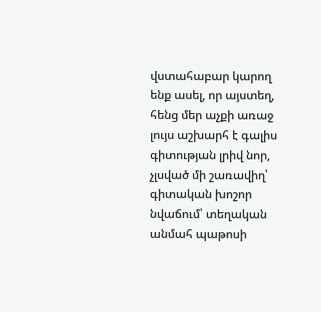վստահաբար կարող ենք ասել, որ այստեղ, հենց մեր աչքի առաջ լույս աշխարհ է գալիս գիտության լրիվ նոր, չլսված մի շառավիղ՝ գիտական խոշոր նվաճում՝ տեղական անմահ պաթոսի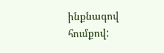ինքնագով հումքով: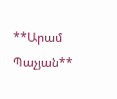**Արամ Պաչյան**